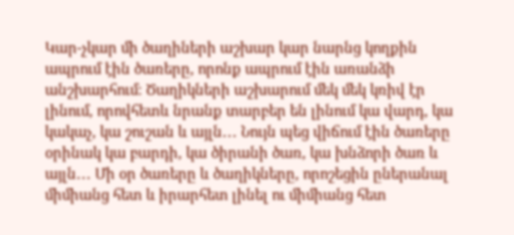Կար-չկար մի ծաղիների աշխար կար նարնց կողքին ապրում էին ծառերը, որոնք ապրում էին առանձի անշխարհում։ Ծաղիկների աշխարում մեկ մեկ կռիվ էր լինում, որովհետև նրանք տարբեր են լինում կա վարդ, կա կակաչ, կա շուշան և այլն․․․ Նույն պեց վիճում էին ծառերը օրինակ կա բարդի, կա ծիրանի ծառ, կա խնձորի ծառ և այլն․․․ Մի օր ծառերը և ծաղիկները, որոշեցին ըներանալ միմիանց հետ և իրարհետ լինել ու միմիանց հետ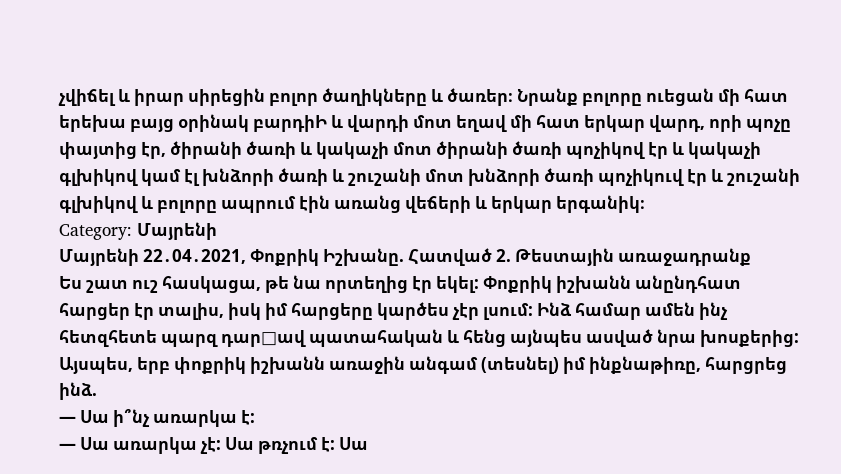չվիճել և իրար սիրեցին բոլոր ծաղիկները և ծառեր։ Նրանք բոլորը ուեցան մի հատ երեխա բայց օրինակ բարդիԻ և վարդի մոտ եղավ մի հատ երկար վարդ, որի պոչը փայտից էր, ծիրանի ծառի և կակաչի մոտ ծիրանի ծառի պոչիկով էր և կակաչի գլխիկով կամ էլ խնձորի ծառի և շուշանի մոտ խնձորի ծառի պոչիկուվ էր և շուշանի գլխիկով և բոլորը ապրում էին առանց վեճերի և երկար երգանիկ։
Category: Մայրենի
Մայրենի 22․04․2021, Փոքրիկ Իշխանը. Հատված 2. Թեստային առաջադրանք
Ես շատ ուշ հասկացա, թե նա որտեղից էր եկել: Փոքրիկ իշխանն անընդհատ հարցեր էր տալիս, իսկ իմ հարցերը կարծես չէր լսում: Ինձ համար ամեն ինչ հետզհետե պարզ դար□ավ պատահական և հենց այնպես ասված նրա խոսքերից: Այսպես, երբ փոքրիկ իշխանն առաջին անգամ (տեսնել) իմ ինքնաթիռը, հարցրեց ինձ.
— Սա ի՞նչ առարկա է:
— Սա առարկա չէ: Սա թռչում է: Սա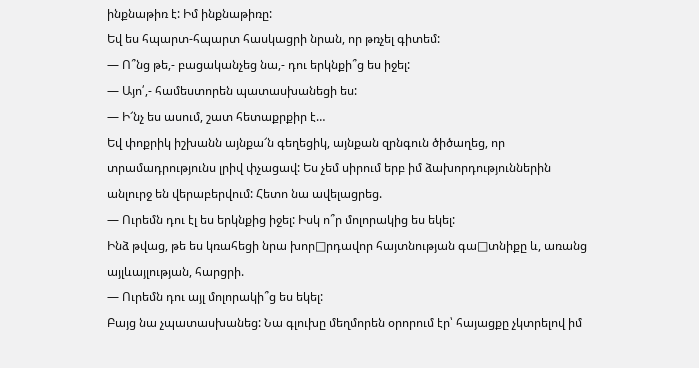ինքնաթիռ է: Իմ ինքնաթիռը:
Եվ ես հպարտ-հպարտ հասկացրի նրան, որ թռչել գիտեմ:
— Ո՞նց թե,- բացականչեց նա,- դու երկնքի՞ց ես իջել:
— Այո՛,- համեստորեն պատասխանեցի ես:
— Ի՜նչ ես ասում, շատ հետաքրքիր է…
Եվ փոքրիկ իշխանն այնքա՜ն գեղեցիկ, այնքան զրնգուն ծիծաղեց, որ տրամադրությունս լրիվ փչացավ: Ես չեմ սիրում երբ իմ ձախորդություններին անլուրջ են վերաբերվում: Հետո նա ավելացրեց.
— Ուրեմն դու էլ ես երկնքից իջել: Իսկ ո՞ր մոլորակից ես եկել:
Ինձ թվաց, թե ես կռահեցի նրա խոր□րդավոր հայտնության գա□տնիքը և, առանց այլևայլության, հարցրի.
— Ուրեմն դու այլ մոլորակի՞ց ես եկել:
Բայց նա չպատասխանեց: Նա գլուխը մեղմորեն օրորում էր՝ հայացքը չկտրելով իմ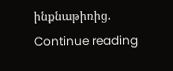ինքնաթիռից.
Continue reading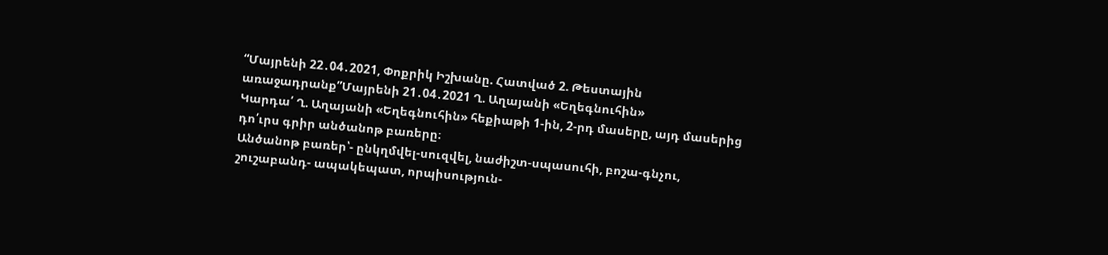“Մայրենի 22․04․2021, Փոքրիկ Իշխանը. Հատված 2. Թեստային առաջադրանք”Մայրենի 21․04․2021 Ղ. Աղայանի «Եղեգնուհին»
Կարդա՛ Ղ. Աղայանի «Եղեգնուհին» հեքիաթի 1-ին, 2-րդ մասերը, այդ մասերից դո՛ւրս գրիր անծանոթ բառերը։
Անծանոթ բառեր՝- ընկղմվել-սուզվել, նաժիշտ-սպասուհի, բոշա-գնչու, շուշաբանդ- ապակեպատ, որպիսություն-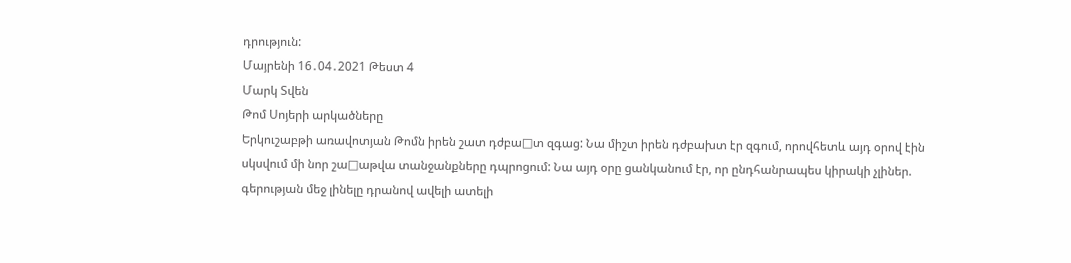դրություն:
Մայրենի 16․04․2021 Թեստ 4
Մարկ Տվեն
Թոմ Սոյերի արկածները
Երկուշաբթի առավոտյան Թոմն իրեն շատ դժբա□տ զգաց: Նա միշտ իրեն դժբախտ էր զգում, որովհետև այդ օրով էին սկսվում մի նոր շա□աթվա տանջանքները դպրոցում: Նա այդ օրը ցանկանում էր, որ ընդհանրապես կիրակի չլիներ. գերության մեջ լինելը դրանով ավելի ատելի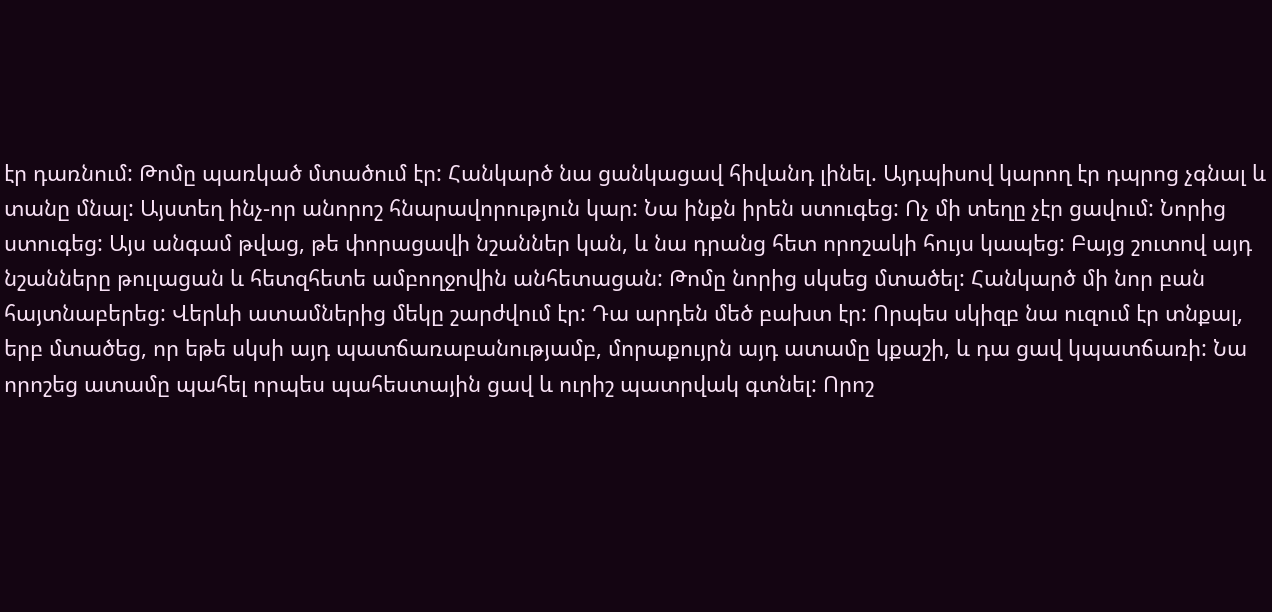էր դառնում: Թոմը պառկած մտածում էր: Հանկարծ նա ցանկացավ հիվանդ լինել. Այդպիսով կարող էր դպրոց չգնալ և տանը մնալ: Այստեղ ինչ-որ անորոշ հնարավորություն կար: Նա ինքն իրեն ստուգեց: Ոչ մի տեղը չէր ցավում: Նորից ստուգեց: Այս անգամ թվաց, թե փորացավի նշաններ կան, և նա դրանց հետ որոշակի հույս կապեց: Բայց շուտով այդ նշանները թուլացան և հետզհետե ամբողջովին անհետացան: Թոմը նորից սկսեց մտածել: Հանկարծ մի նոր բան հայտնաբերեց: Վերևի ատամներից մեկը շարժվում էր: Դա արդեն մեծ բախտ էր: Որպես սկիզբ նա ուզում էր տնքալ, երբ մտածեց, որ եթե սկսի այդ պատճառաբանությամբ, մորաքույրն այդ ատամը կքաշի, և դա ցավ կպատճառի: Նա որոշեց ատամը պահել որպես պահեստային ցավ և ուրիշ պատրվակ գտնել: Որոշ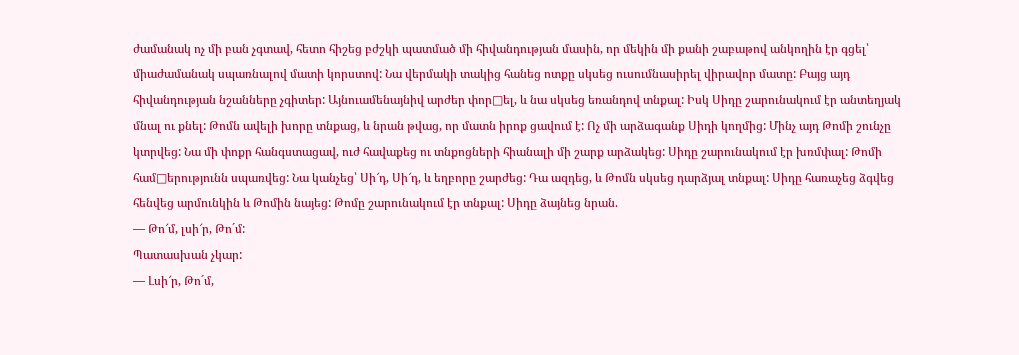ժամանակ ոչ մի բան չգտավ, հետո հիշեց բժշկի պատմած մի հիվանդության մասին, որ մեկին մի քանի շաբաթով անկողին էր գցել՝ միաժամանակ սպառնալով մատի կորստով: Նա վերմակի տակից հանեց ոտքը սկսեց ուսումնասիրել վիրավոր մատը: Բայց այդ հիվանդության նշանները չգիտեր: Այնուամենայնիվ արժեր փոր□ել, և նա սկսեց եռանդով տնքալ: Իսկ Սիդը շարունակում էր անտեղյակ մնալ ու քնել: Թոմն ավելի խորը տնքաց, և նրան թվաց, որ մատն իրոք ցավում է: Ոչ մի արձագանք Սիդի կողմից: Մինչ այդ Թոմի շունչը կտրվեց: Նա մի փոքր հանգստացավ, ուժ հավաքեց ու տնքոցների հիանալի մի շարք արձակեց: Սիդը շարունակում էր խռմփալ: Թոմի համ□երությունն սպառվեց: Նա կանչեց՝ Սի՜դ, Սի՜դ, և եղբորը շարժեց: Դա ազդեց, և Թոմն սկսեց դարձյալ տնքալ: Սիդը հառաչեց ձգվեց հենվեց արմունկին և Թոմին նայեց: Թոմը շարունակում էր տնքալ: Սիդը ձայնեց նրան.
— Թո՜մ, լսի՜ր, Թո´մ:
Պատասխան չկար:
— Լսի՜ր, Թո´մ,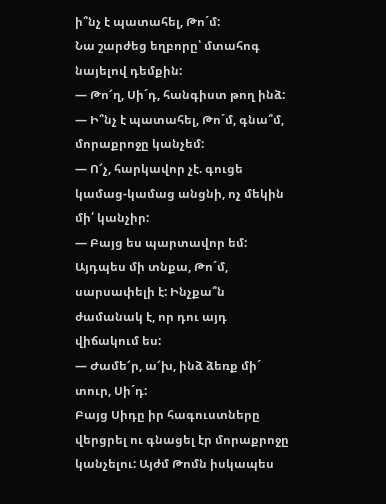ի՞նչ է պատահել, Թո´մ:
Նա շարժեց եղբորը՝ մտահոգ նայելով դեմքին:
— Թո՜ղ, Սի´դ, հանգիստ թող ինձ:
— Ի՞նչ է պատահել, Թո´մ, գնա՞մ, մորաքրոջը կանչեմ:
— Ո՜չ, հարկավոր չէ. գուցե կամաց-կամաց անցնի, ոչ մեկին մի՛ կանչիր:
— Բայց ես պարտավոր եմ: Այդպես մի տնքա, Թո´մ, սարսափելի է: Ինչքա՞ն ժամանակ է, որ դու այդ վիճակում ես:
— Ժամե՜ր, ա՜խ, ինձ ձեռք մի´ տուր, Սի´դ:
Բայց Սիդը իր հագուստները վերցրել ու գնացել էր մորաքրոջը կանչելու: Այժմ Թոմն իսկապես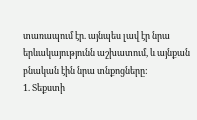տառապում էր. այնպես լավ էր նրա երևակայությունն աշխատում, և այնքան բնական էին նրա տնքոցները:
1. Տեքստի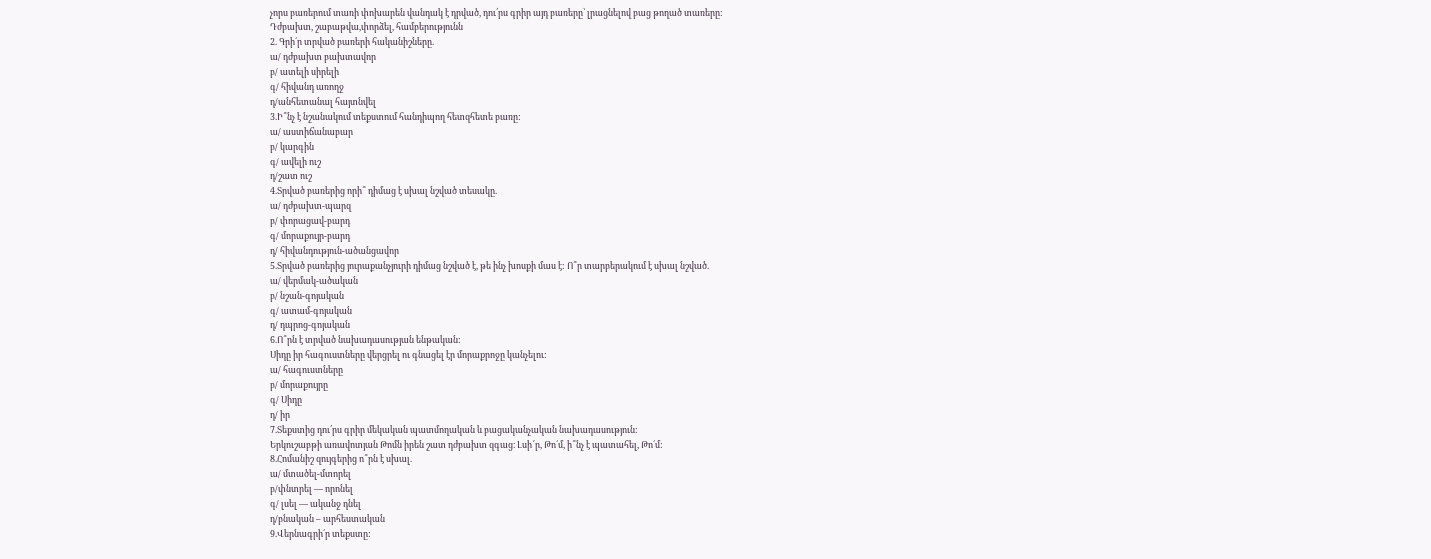չորս բառերում տառի փոխարեն վանդակ է դրված, դու՛րս գրիր այդ բառերը՝ լրացնելով բաց թողած տառերը:
Դժբախտ, շաբաթվա,փորձել, համբերությունն
2. Գրի´ր տրված բառերի հականիշները.
ա/ դժբախտ բախտավոր
բ/ ատելի սիրելի
գ/ հիվանդ առողջ
դ/անհետանալ հայտնվել
3.Ի՞նչ է նշանակում տեքստում հանդիպող հետզհետե բառը:
ա/ աստիճանաբար
բ/ կարգին
գ/ ավելի ուշ
դ/շատ ուշ
4.Տրված բառերից որի՞ դիմաց է սխալ նշված տեսակը.
ա/ դժբախտ-պարզ
բ/ փորացավ-բարդ
գ/ մորաքույր-բարդ
դ/ հիվանդություն-ածանցավոր
5.Տրված բառերից յուրաքանչյուրի դիմաց նշված է, թե ինչ խոսքի մաս է: Ո՞ր տարբերակում է սխալ նշված.
ա/ վերմակ-ածական
բ/ նշան-գոյական
գ/ ատամ-գոյական
դ/ դպրոց-գոյական
6.Ո՞րն է տրված նախադասության ենթական:
Սիդը իր հագուստները վերցրել ու գնացել էր մորաքրոջը կանչելու:
ա/ հագուստները
բ/ մորաքույրը
գ/ Սիդը
դ/ իր
7.Տեքստից դու՛րս գրիր մեկական պատմողական և բացականչական նախադասություն:
Երկուշաբթի առավոտյան Թոմն իրեն շատ դժբախտ զգաց։ Լսի՜ր, Թո´մ, ի՞նչ է պատահել, Թո´մ:
8.Հոմանիշ զույգերից ո՞րն է սխալ.
ա/ մտածել-մտորել
բ/փնտրել — որոնել
գ/ լսել — ականջ դնել
դ/բնական – արհեստական
9.Վերնագրի´ր տեքստը: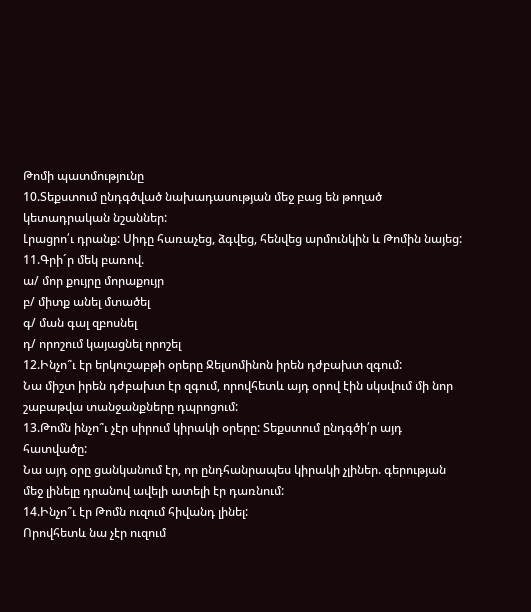Թոմի պատմությունը
10.Տեքստում ընդգծված նախադասության մեջ բաց են թողած կետադրական նշաններ:
Լրացրո՛ւ դրանք: Սիդը հառաչեց, ձգվեց, հենվեց արմունկին և Թոմին նայեց:
11.Գրի´ր մեկ բառով.
ա/ մոր քույրը մորաքույր
բ/ միտք անել մտածել
գ/ ման գալ զբոսնել
դ/ որոշում կայացնել որոշել
12.Ինչո՞ւ էր երկուշաբթի օրերը Ջելսոմինոն իրեն դժբախտ զգում:
Նա միշտ իրեն դժբախտ էր զգում, որովհետև այդ օրով էին սկսվում մի նոր շաբաթվա տանջանքները դպրոցում:
13.Թոմն ինչո՞ւ չէր սիրում կիրակի օրերը: Տեքստում ընդգծի՛ր այդ հատվածը:
Նա այդ օրը ցանկանում էր, որ ընդհանրապես կիրակի չլիներ. գերության մեջ լինելը դրանով ավելի ատելի էր դառնում:
14.Ինչո՞ւ էր Թոմն ուզում հիվանդ լինել:
Որովհետև նա չէր ուզում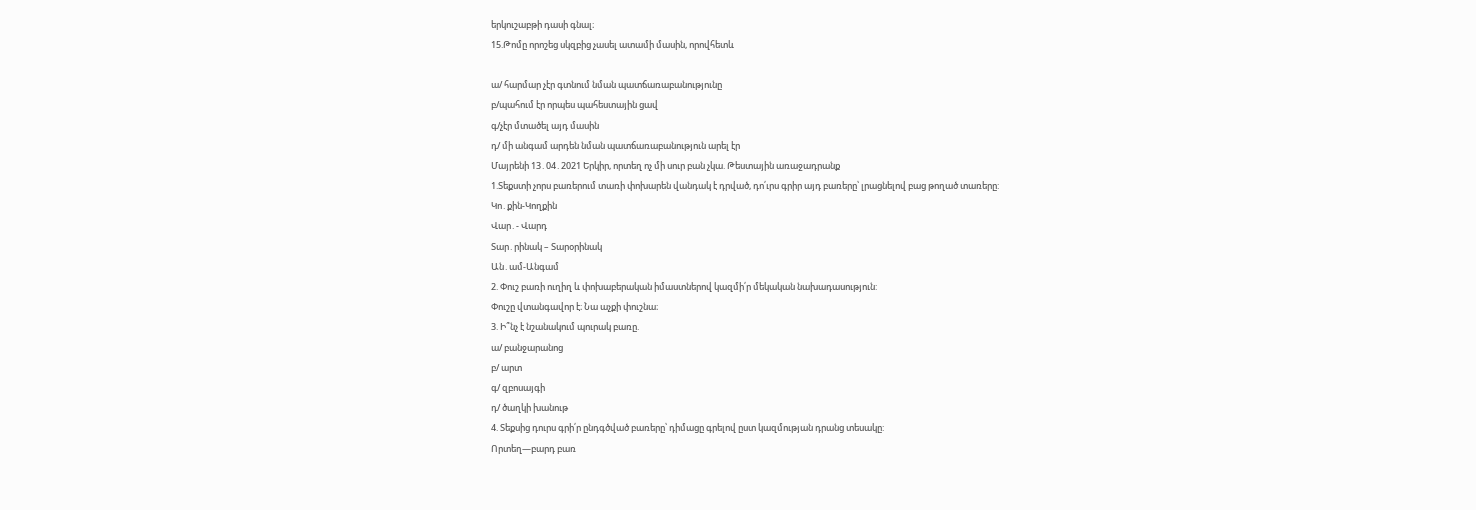երկուշաբթի դասի գնալ։
15.Թոմը որոշեց սկզբից չասել ատամի մասին, որովհետև

ա/ հարմար չէր գտնում նման պատճառաբանությունը
բ/պահում էր որպես պահեստային ցավ
գ/չէր մտածել այդ մասին
դ/ մի անգամ արդեն նման պատճառաբանություն արել էր
Մայրենի 13․04․2021 Երկիր, որտեղ ոչ մի սուր բան չկա. Թեստային առաջադրանք
1.Տեքստի չորս բառերում տառի փոխարեն վանդակ է դրված, դո՛ւրս գրիր այդ բառերը՝ լրացնելով բաց թողած տառերը:
Կո․քին-Կողքին
Վար․- Վարդ
Տար․րինակ – Տարօրինակ
Ան․ամ-Անգամ
2. Փուշ բառի ուղիղ և փոխաբերական իմաստներով կազմի՛ր մեկական նախադասություն:
Փուշը վտանգավոր է։ Նա աչքի փուշնա։
3. Ի՞նչ է նշանակում պուրակ բառը.
ա/ բանջարանոց
բ/ արտ
գ/ զբոսայգի
դ/ ծաղկի խանութ
4. Տեքսից դուրս գրի՛ր ընդգծված բառերը՝ դիմացը գրելով ըստ կազմության դրանց տեսակը:
Որտեղ—բարդ բառ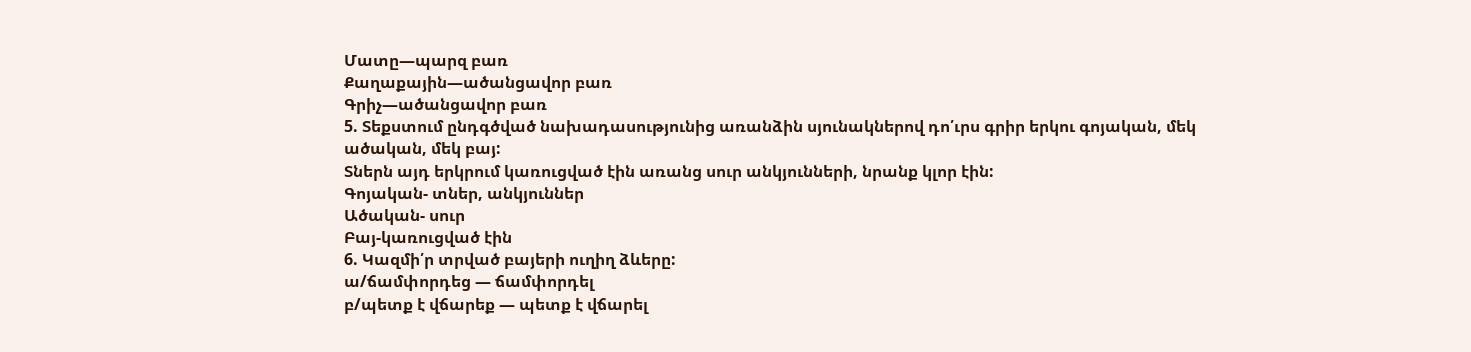Մատը—պարզ բառ
Քաղաքային—ածանցավոր բառ
Գրիչ—ածանցավոր բառ
5. Տեքստում ընդգծված նախադասությունից առանձին սյունակներով դո՛ւրս գրիր երկու գոյական, մեկ ածական, մեկ բայ:
Տներն այդ երկրում կառուցված էին առանց սուր անկյունների, նրանք կլոր էին:
Գոյական- տներ, անկյուններ
Ածական- սուր
Բայ-կառուցված էին
6. Կազմի՛ր տրված բայերի ուղիղ ձևերը:
ա/ճամփորդեց — ճամփորդել
բ/պետք է վճարեք — պետք է վճարել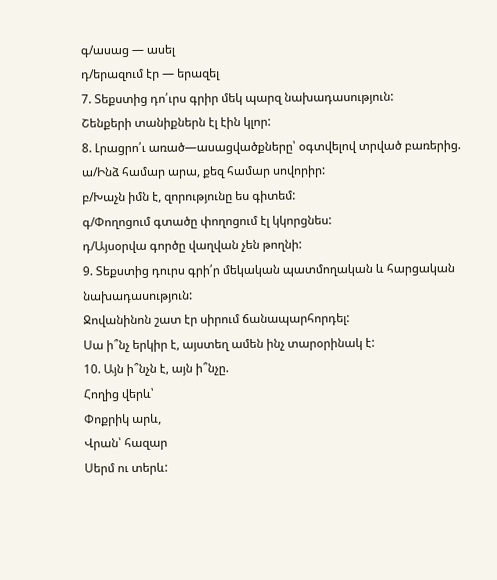գ/ասաց — ասել
դ/երազում էր — երազել
7. Տեքստից դո՛ւրս գրիր մեկ պարզ նախադասություն:
Շենքերի տանիքներն էլ էին կլոր:
8. Լրացրո՛ւ առած—ասացվածքները՝ օգտվելով տրված բառերից.
ա/Ինձ համար արա, քեզ համար սովորիր:
բ/Խաչն իմն է, զորությունը ես գիտեմ:
գ/Փողոցում գտածը փողոցում էլ կկորցնես:
դ/Այսօրվա գործը վաղվան չեն թողնի:
9. Տեքստից դուրս գրի՛ր մեկական պատմողական և հարցական նախադասություն:
Ջովանինոն շատ էր սիրում ճանապարհորդել:
Սա ի՞նչ երկիր է, այստեղ ամեն ինչ տարօրինակ է:
10. Այն ի՞նչն է, այն ի՞նչը.
Հողից վերև՝
Փոքրիկ արև,
Վրան՝ հազար
Սերմ ու տերև: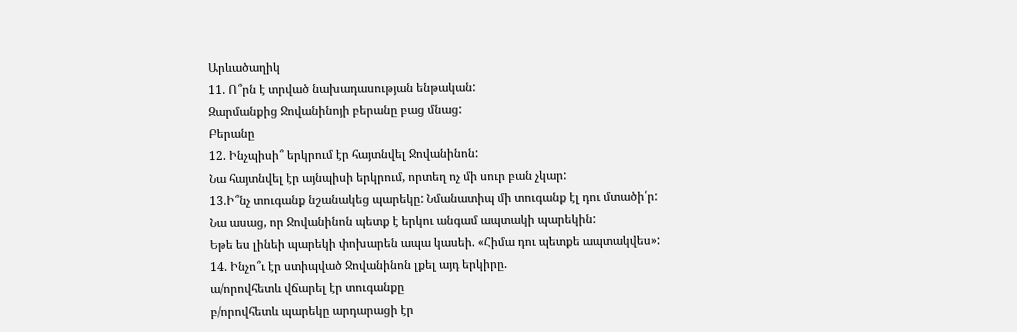Արևածաղիկ
11. Ո՞րն է տրված նախադասության ենթական:
Զարմանքից Ջովանինոյի բերանը բաց մնաց:
Բերանը
12. Ինչպիսի՞ երկրում էր հայտնվել Ջովանինոն:
Նա հայտնվել էր այնպիսի երկրում, որտեղ ոչ մի սուր բան չկար:
13.Ի՞նչ տուգանք նշանակեց պարեկը: Նմանատիպ մի տուգանք էլ դու մտածի՛ր:
Նա ասաց, որ Ջովանինոն պետք է երկու անգամ ապտակի պարեկին:
Եթե ես լինեի պարեկի փոխարեն ապա կասեի. «Հիմա դու պետքե ապտակվես»:
14. Ինչո՞ւ էր ստիպված Ջովանինոն լքել այդ երկիրը.
ա/որովհետև վճարել էր տուգանքը
բ/որովհետև պարեկը արդարացի էր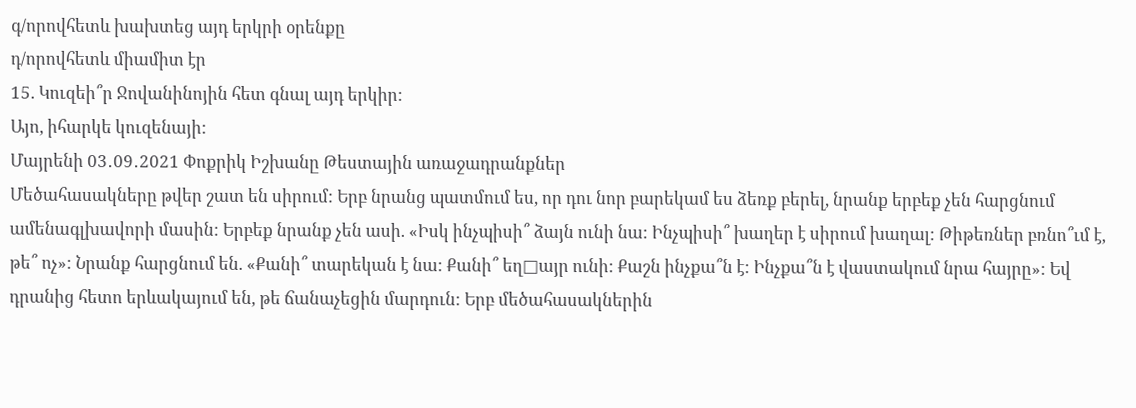գ/որովհետև խախտեց այդ երկրի օրենքը
դ/որովհետև միամիտ էր
15. Կուզեի՞ր Ջովանինոյին հետ գնալ այդ երկիր:
Այո, իհարկե կուզենայի:
Մայրենի 03․09․2021 Փոքրիկ Իշխանը Թեստային առաջադրանքներ
Մեծահասակները թվեր շատ են սիրում: Երբ նրանց պատմում ես, որ դու նոր բարեկամ ես ձեռք բերել, նրանք երբեք չեն հարցնում ամենագլխավորի մասին: Երբեք նրանք չեն ասի. «Իսկ ինչպիսի՞ ձայն ունի նա: Ինչպիսի՞ խաղեր է սիրում խաղալ: Թիթեռներ բռնո՞ւմ է, թե՞ ոչ»: Նրանք հարցնում են. «Քանի՞ տարեկան է նա: Քանի՞ եղ□այր ունի: Քաշն ինչքա՞ն է: Ինչքա՞ն է վաստակում նրա հայրը»: Եվ դրանից հետո երևակայում են, թե ճանաչեցին մարդուն: Երբ մեծահասակներին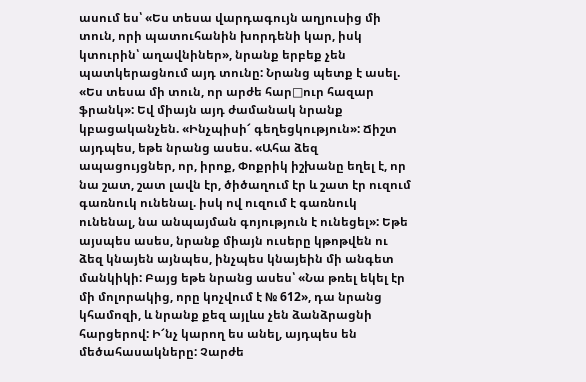ասում ես՝ «Ես տեսա վարդագույն աղյուսից մի տուն, որի պատուհանին խորդենի կար, իսկ կտուրին՝ աղավնիներ», նրանք երբեք չեն պատկերացնում այդ տունը: Նրանց պետք է ասել. «Ես տեսա մի տուն, որ արժե հար□ուր հազար ֆրանկ»: Եվ միայն այդ ժամանակ նրանք կբացականչեն. «Ինչպիսի՜ գեղեցկություն»: Ճիշտ այդպես, եթե նրանց ասես. «Ահա ձեզ ապացույցներ, որ, իրոք, Փոքրիկ իշխանը եղել է, որ նա շատ, շատ լավն էր, ծիծաղում էր և շատ էր ուզում գառնուկ ունենալ. իսկ ով ուզում է գառնուկ ունենալ, նա անպայման գոյություն է ունեցել»: Եթե այսպես ասես, նրանք միայն ուսերը կթոթվեն ու ձեզ կնայեն այնպես, ինչպես կնայեին մի անգետ մանկիկի: Բայց եթե նրանց ասես՝ «Նա թռել եկել էր մի մոլորակից, որը կոչվում է № 612», դա նրանց կհամոզի, և նրանք քեզ այլևս չեն ձանձրացնի հարցերով: Ի՜նչ կարող ես անել, այդպես են մեծահասակները: Չարժե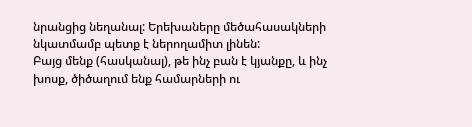նրանցից նեղանալ: Երեխաները մեծահասակների նկատմամբ պետք է ներողամիտ լինեն:
Բայց մենք (հասկանալ), թե ինչ բան է կյանքը, և ինչ խոսք, ծիծաղում ենք համարների ու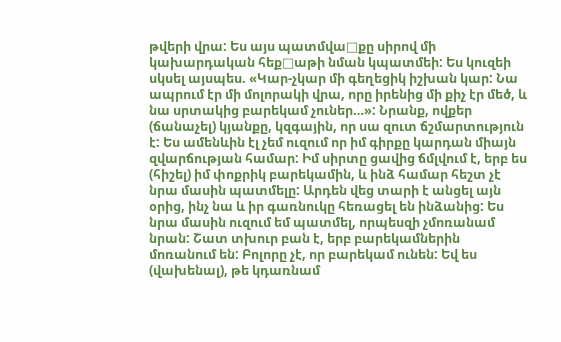թվերի վրա: Ես այս պատմվա□քը սիրով մի կախարդական հեք□աթի նման կպատմեի: Ես կուզեի սկսել այսպես. «Կար-չկար մի գեղեցիկ իշխան կար: Նա ապրում էր մի մոլորակի վրա, որը իրենից մի քիչ էր մեծ, և նա սրտակից բարեկամ չուներ…»: Նրանք, ովքեր (ճանաչել) կյանքը, կզգային, որ սա զուտ ճշմարտություն է: Ես ամենևին էլ չեմ ուզում որ իմ գիրքը կարդան միայն զվարճության համար: Իմ սիրտը ցավից ճմլվում է, երբ ես (հիշել) իմ փոքրիկ բարեկամին, և ինձ համար հեշտ չէ նրա մասին պատմելը: Արդեն վեց տարի է անցել այն օրից, ինչ նա և իր գառնուկը հեռացել են ինձանից: Ես նրա մասին ուզում եմ պատմել, որպեսզի չմոռանամ նրան: Շատ տխուր բան է, երբ բարեկամներին մոռանում են: Բոլորը չէ, որ բարեկամ ունեն: Եվ ես (վախենալ), թե կդառնամ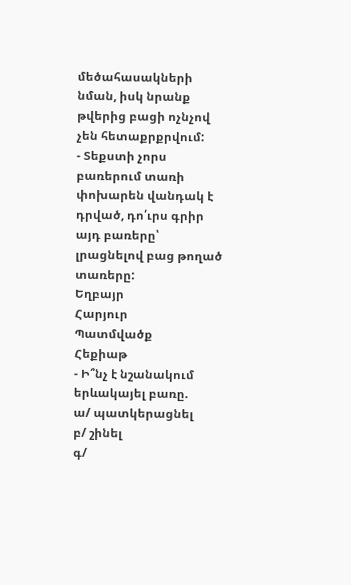մեծահասակների նման, իսկ նրանք թվերից բացի ոչնչով չեն հետաքրքրվում:
- Տեքստի չորս բառերում տառի փոխարեն վանդակ է դրված, դո՛ւրս գրիր այդ բառերը՝ լրացնելով բաց թողած տառերը:
Եղբայր
Հարյուր
Պատմվածք
Հեքիաթ
- Ի՞նչ է նշանակում երևակայել բառը.
ա/ պատկերացնել
բ/ շինել
գ/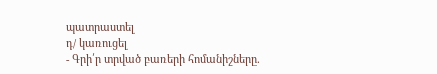պատրաստել
դ/ կառուցել
- Գրի՛ր տրված բառերի հոմանիշները.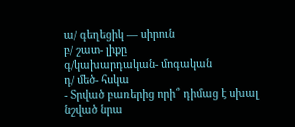ա/ գեղեցիկ — սիրուն
բ/ շատ- լիքը
գ/կախարդական- մոգական
դ/ մեծ- հսկա
- Տրված բառերից որի՞ դիմաց է սխալ նշված նրա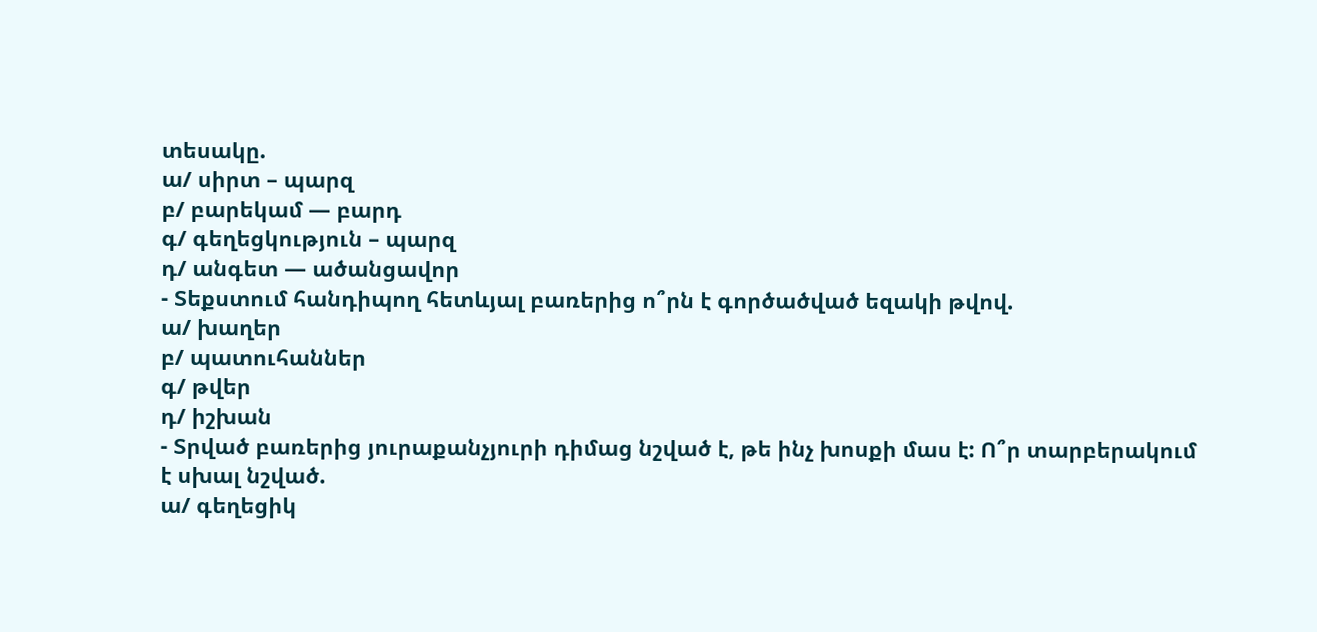տեսակը.
ա/ սիրտ – պարզ
բ/ բարեկամ — բարդ
գ/ գեղեցկություն – պարզ
դ/ անգետ — ածանցավոր
- Տեքստում հանդիպող հետևյալ բառերից ո՞րն է գործածված եզակի թվով.
ա/ խաղեր
բ/ պատուհաններ
գ/ թվեր
դ/ իշխան
- Տրված բառերից յուրաքանչյուրի դիմաց նշված է, թե ինչ խոսքի մաս է: Ո՞ր տարբերակում է սխալ նշված.
ա/ գեղեցիկ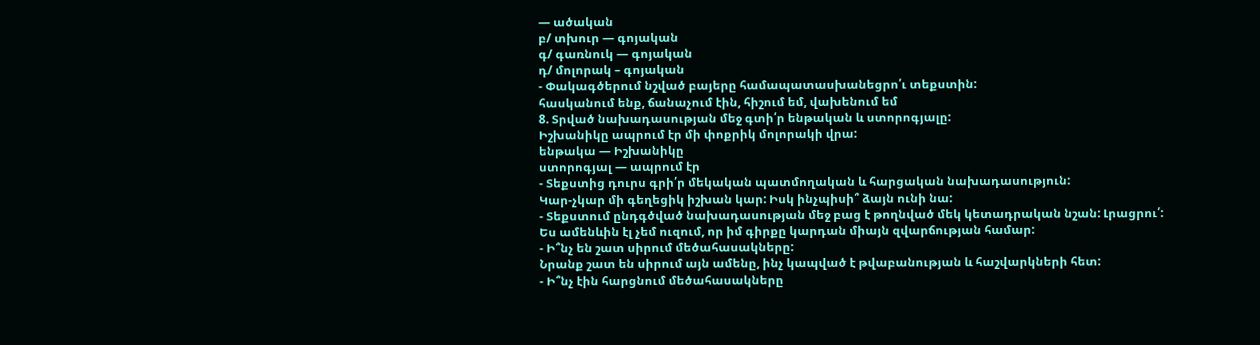— ածական
բ/ տխուր — գոյական
գ/ գառնուկ — գոյական
դ/ մոլորակ – գոյական
- Փակագծերում նշված բայերը համապատասխանեցրո՛ւ տեքստին:
հասկանում ենք, ճանաչում էին, հիշում եմ, վախենում եմ
8. Տրված նախադասության մեջ գտի՛ր ենթական և ստորոգյալը:
Իշխանիկը ապրում էր մի փոքրիկ մոլորակի վրա:
ենթակա — Իշխանիկը
ստորոգյալ — ապրում էր
- Տեքստից դուրս գրի՛ր մեկական պատմողական և հարցական նախադասություն:
Կար-չկար մի գեղեցիկ իշխան կար: Իսկ ինչպիսի՞ ձայն ունի նա:
- Տեքստում ընդգծված նախադասության մեջ բաց է թողնված մեկ կետադրական նշան: Լրացրու՛:
Ես ամենևին էլ չեմ ուզում, որ իմ գիրքը կարդան միայն զվարճության համար:
- Ի՞նչ են շատ սիրում մեծահասակները:
Նրանք շատ են սիրում այն ամենը, ինչ կապված է թվաբանության և հաշվարկների հետ:
- Ի՞նչ էին հարցնում մեծահասակները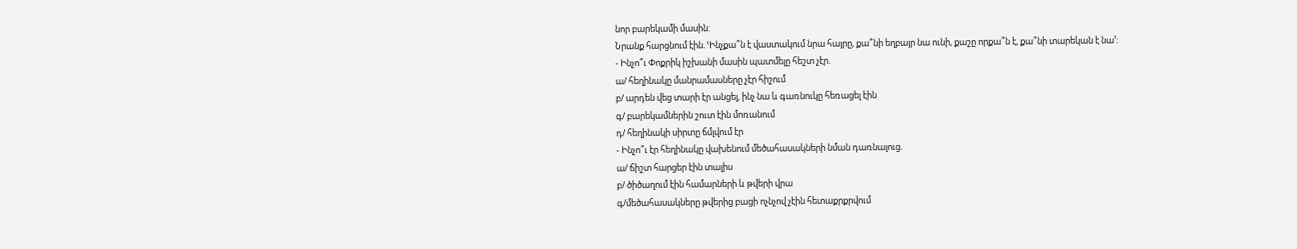նոր բարեկամի մասին:
Նրանք հարցնում էին. ՙԻնչքա՞ն է վաստակում նրա հայրը, քա՞նի եղբայր նա ունի, քաշը որքա՞ն է, քա՞նի տարեկան է նա՚:
- Ինչո՞ւ Փոքրիկ իշխանի մասին պատմելը հեշտ չէր.
ա/ հեղինակը մանրամասները չէր հիշում
բ/ արդեն վեց տարի էր անցել, ինչ նա և գառնուկը հեռացել էին
գ/ բարեկամներին շուտ էին մոռանում
դ/ հեղինակի սիրտը ճմլվում էր
- Ինչո՞ւ էր հեղինակը վախենում մեծահասակների նման դառնալուց.
ա/ ճիշտ հարցեր էին տալիս
բ/ ծիծաղում էին համարների և թվերի վրա
գ/մեծահասակները թվերից բացի ոչնչով չէին հետաքրքրվում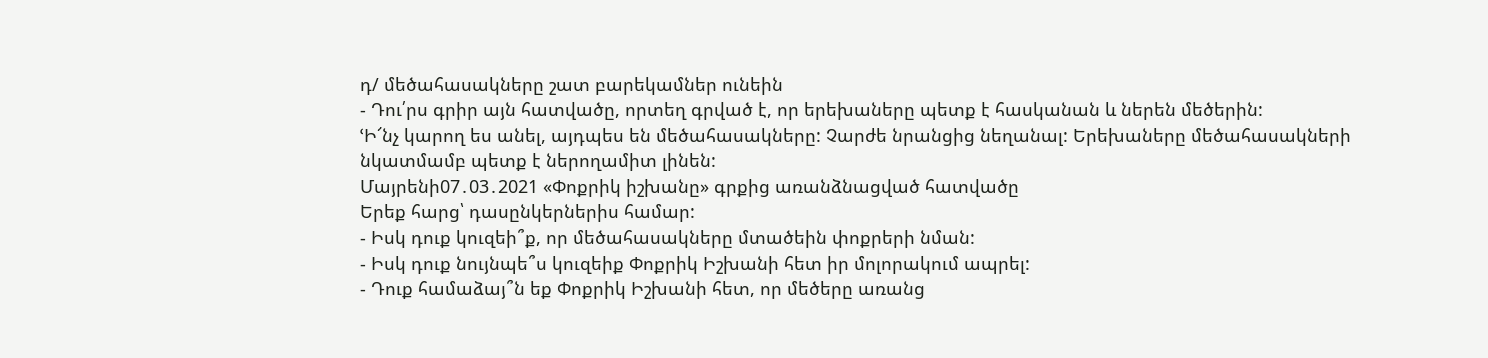դ/ մեծահասակները շատ բարեկամներ ունեին
- Դու՛րս գրիր այն հատվածը, որտեղ գրված է, որ երեխաները պետք է հասկանան և ներեն մեծերին:
ՙԻ՜նչ կարող ես անել, այդպես են մեծահասակները: Չարժե նրանցից նեղանալ: Երեխաները մեծահասակների նկատմամբ պետք է ներողամիտ լինեն:
Մայրենի07․03․2021 «Փոքրիկ իշխանը» գրքից առանձնացված հատվածը
Երեք հարց՝ դասընկերներիս համար:
- Իսկ դուք կուզեի՞ք, որ մեծահասակները մտածեին փոքրերի նման:
- Իսկ դուք նույնպե՞ս կուզեիք Փոքրիկ Իշխանի հետ իր մոլորակում ապրել:
- Դուք համաձայ՞ն եք Փոքրիկ Իշխանի հետ, որ մեծերը առանց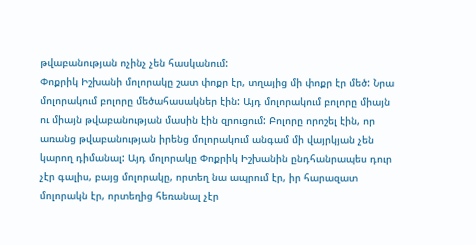թվաբանության ոչինչ չեն հասկանում:
Փոքրիկ Իշխանի մոլորակը շատ փոքր էր, տղայից մի փոքր էր մեծ: Նրա մոլորակում բոլորը մեծահասակներ էին: Այդ մոլորակում բոլորը միայն ու միայն թվաբանության մասին էին զրուցում: Բոլորը որոշել էին, որ առանց թվաբանության իրենց մոլորակում անգամ մի վայրկյան չեն կարող դիմանալ: Այդ մոլորակը Փոքրիկ Իշխանին ընդհանրապես դուր չէր գալիս, բայց մոլորակը, որտեղ նա ապրում էր, իր հարազատ մոլորակն էր, որտեղից հեռանալ չէր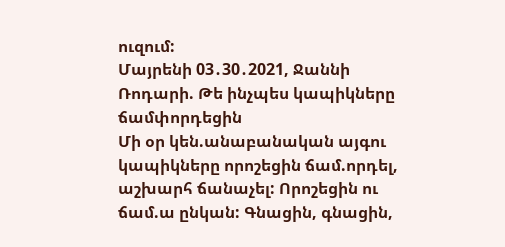ուզում:
Մայրենի 03․30․2021, Ջաննի Ռոդարի. Թե ինչպես կապիկները ճամփորդեցին
Մի օր կեն.անաբանական այգու կապիկները որոշեցին ճամ.որդել, աշխարհ ճանաչել: Որոշեցին ու ճամ.ա ընկան: Գնացին, գնացին,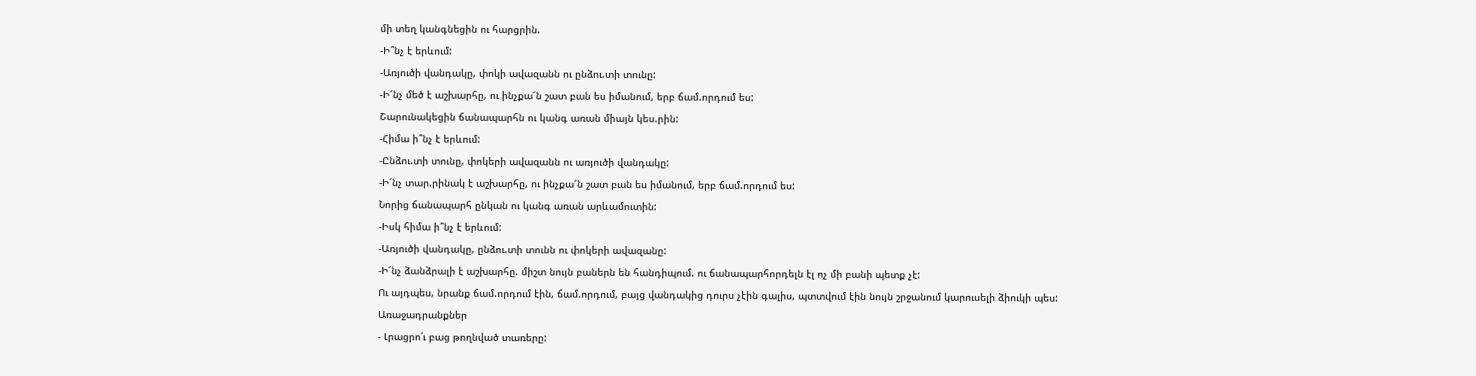մի տեղ կանգնեցին ու հարցրին.
-Ի՞նչ է երևում:
-Առյուծի վանդակը, փոկի ավազանն ու ընձու.տի տունը:
-Ի՜նչ մեծ է աշխարհը, ու ինչքա՜ն շատ բան ես իմանում, երբ ճամ.որդում ես:
Շարունակեցին ճանապարհն ու կանգ առան միայն կես.րին:
-Հիմա ի՞նչ է երևում:
-Ընձու.տի տունը, փոկերի ավազանն ու առյուծի վանդակը:
-Ի՜նչ տար.րինակ է աշխարհը, ու ինչքա՜ն շատ բան ես իմանում, երբ ճամ.որդում ես:
Նորից ճանապարհ ընկան ու կանգ առան արևամուտին:
-Իսկ հիմա ի՞նչ է երևում:
-Առյուծի վանդակը, ընձու.տի տունն ու փոկերի ավազանը:
-Ի՜նչ ձանձրալի է աշխարհը. միշտ նույն բաներն են հանդիպում. ու ճանապարհորդելն էլ ոչ մի բանի պետք չէ:
Ու այդպես, նրանք ճամ.որդում էին, ճամ.որդում, բայց վանդակից դուրս չէին գալիս, պտտվում էին նույն շրջանում կարուսելի ձիուկի պես:
Առաջադրանքներ
- Լրացրո՛ւ բաց թողնված տառերը: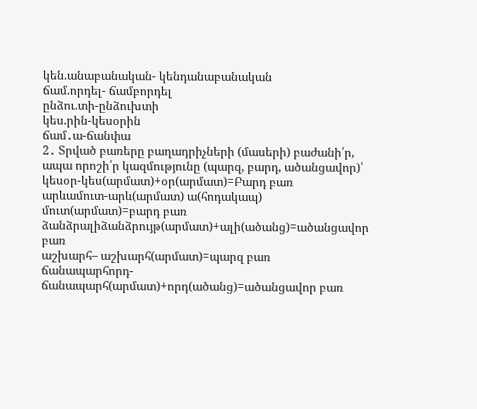կեն.անաբանական- կենդանաբանական
ճամ.որդել- ճամբորդել
ընձու.տի-ընձուխտի
կես.րին-կեսօրին
ճամ․ա-ճանփա
2․ Տրված բառերը բաղադրիչների (մասերի) բաժանի՛ր, ապա որոշի՛ր կազմությունը (պարզ, բարդ, ածանցավոր)՝
կեսօր-կես(արմատ)+օր(արմատ)=Բարդ բառ
արևամուտ-արև(արմատ) ա(հոդակապ) մուտ(արմատ)=բարդ բառ
ձանձրալիձանձրույթ(արմատ)+ալի(ածանց)=ածանցավոր բառ
աշխարհ– աշխարհ(արմատ)=պարզ բառ
ճանապարհորդ-ճանապարհ(արմատ)+որդ(ածանց)=ածանցավոր բառ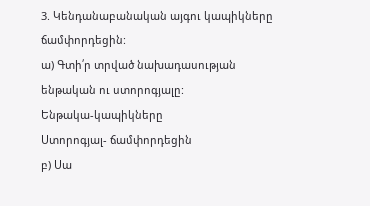3. Կենդանաբանական այգու կապիկները ճամփորդեցին:
ա) Գտի՛ր տրված նախադասության ենթական ու ստորոգյալը:
Ենթակա-կապիկները
Ստորոգյալ- ճամփորդեցին
բ) Սա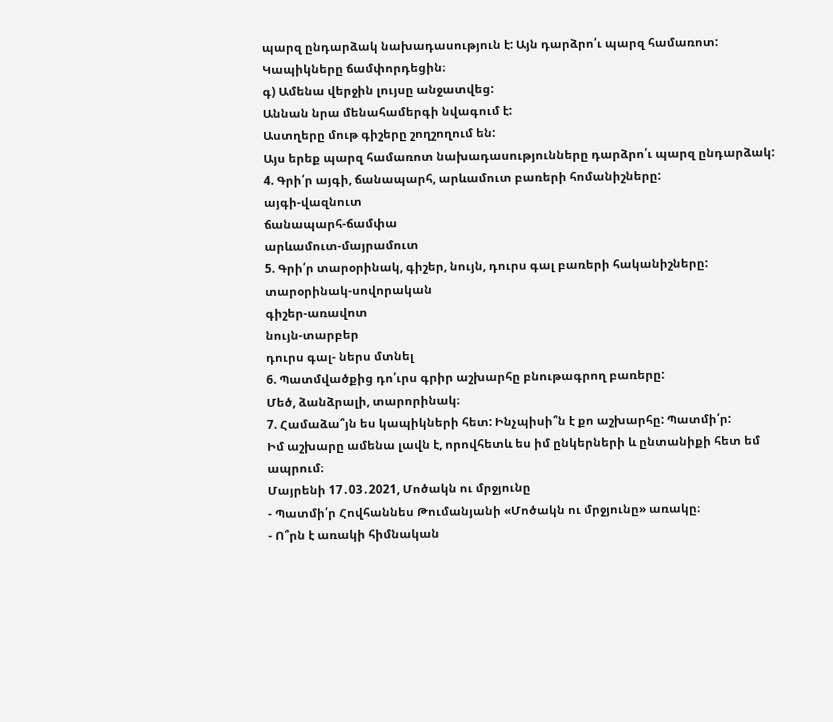պարզ ընդարձակ նախադասություն է: Այն դարձրո՛ւ պարզ համառոտ:
Կապիկները ճամփորդեցին։
գ) Ամենա վերջին լույսը անջատվեց:
Աննան նրա մենահամերգի նվագում է:
Աստղերը մութ գիշերը շողշողում են:
Այս երեք պարզ համառոտ նախադասությունները դարձրո՛ւ պարզ ընդարձակ:
4. Գրի՛ր այգի, ճանապարհ, արևամուտ բառերի հոմանիշները:
այգի-վազնուտ
ճանապարհ-ճամփա
արևամուտ-մայրամուտ
5. Գրի՛ր տարօրինակ, գիշեր, նույն, դուրս գալ բառերի հականիշները:
տարօրինակ-սովորական
գիշեր-առավոտ
նույն-տարբեր
դուրս գալ- ներս մտնել
6. Պատմվածքից դո՛ւրս գրիր աշխարհը բնութագրող բառերը:
Մեծ, ձանձրալի, տարորինակ։
7. Համաձա՞յն ես կապիկների հետ: Ինչպիսի՞ն է քո աշխարհը: Պատմի՛ր:
Իմ աշխարը ամենա լավն է, որովհետև ես իմ ընկերների և ընտանիքի հետ եմ ապրում։
Մայրենի 17․03․2021, Մոծակն ու մրջյունը
- Պատմի՛ր Հովհաննես Թումանյանի «Մոծակն ու մրջյունը» առակը։
- Ո՞րն է առակի հիմնական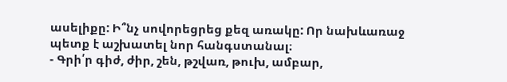ասելիքը: Ի՞նչ սովորեցրեց քեզ առակը: Որ նախևառաջ պետք է աշխատել նոր հանգստանալ։
- Գրի՛ր գիժ, ժիր, շեն, թշվառ, թուխ, ամբար,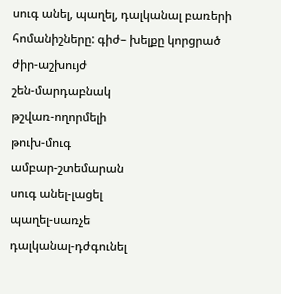սուգ անել, պաղել, դալկանալ բառերի հոմանիշները: գիժ– խելքը կորցրած
ժիր-աշխույժ
շեն-մարդաբնակ
թշվառ-ողորմելի
թուխ-մուգ
ամբար-շտեմարան
սուգ անել-լացել
պաղել-սառչե
դալկանալ-դժգունել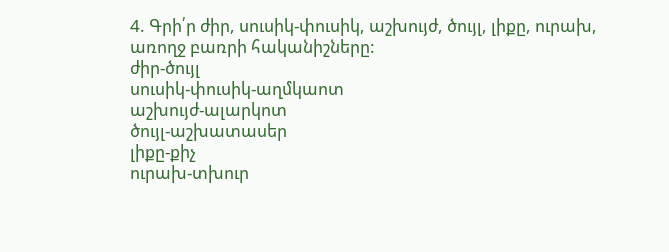4. Գրի՛ր ժիր, սուսիկ-փուսիկ, աշխույժ, ծույլ, լիքը, ուրախ, առողջ բառրի հականիշները:
ժիր-ծույլ
սուսիկ-փուսիկ-աղմկաոտ
աշխույժ-ալարկոտ
ծույլ-աշխատասեր
լիքը-քիչ
ուրախ-տխուր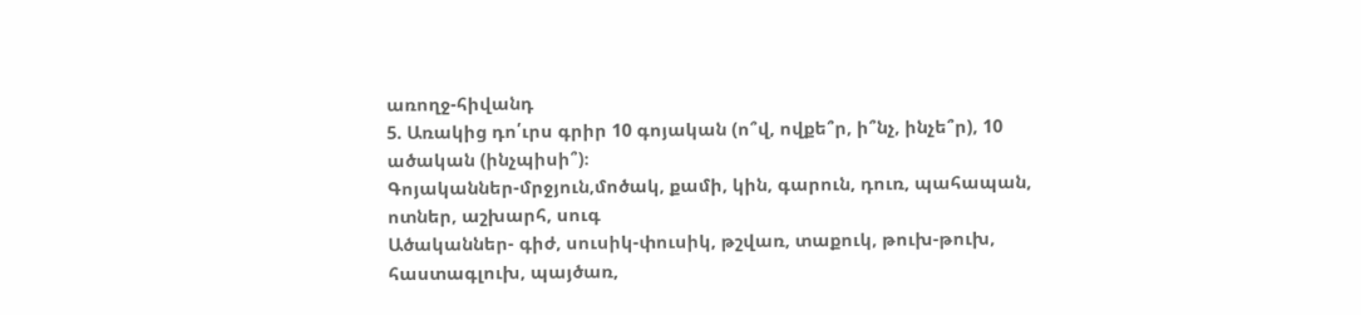առողջ-հիվանդ
5. Առակից դո՛ւրս գրիր 10 գոյական (ո՞վ, ովքե՞ր, ի՞նչ, ինչե՞ր), 10 ածական (ինչպիսի՞)։
Գոյականներ-մրջյուն,մոծակ, քամի, կին, գարուն, դուռ, պահապան, ոտներ, աշխարհ, սուգ
Ածականներ- գիժ, սուսիկ-փուսիկ, թշվառ, տաքուկ, թուխ-թուխ, հաստագլուխ, պայծառ,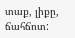տաք, լիքը, ճահճոտ: